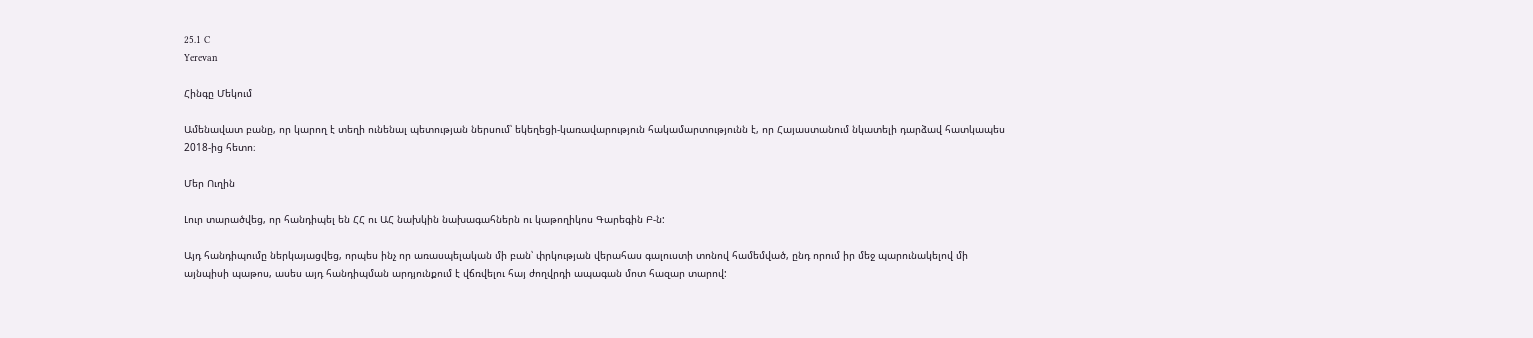25.1 C
Yerevan

Հինգը Մեկում

Ամենավատ բանը, որ կարող է տեղի ունենալ պետության ներսում՝ եկեղեցի-կառավարություն հակամարտությունն է, որ Հայաստանում նկատելի դարձավ հատկապես 2018-ից հետո։

Մեր Ուղին

Լուր տարածվեց, որ հանդիպել են ՀՀ ու ԱՀ նախկին նախագահներն ու կաթողիկոս Գարեգին Բ‑ն:

Այդ հանդիպումը ներկայացվեց, որպես ինչ որ առասպելական մի բան՝ փրկության վերահաս գալուստի տոնով համեմված, ընդ որում իր մեջ պարունակելով մի այնպիսի պաթոս, ասես այդ հանդիպման արդյունքում է վճռվելու հայ ժողվրդի ապագան մոտ հազար տարով: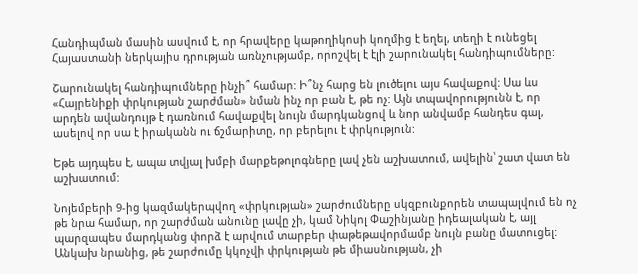Հանդիպման մասին ասվում է, որ հրավերը կաթողիկոսի կողմից է եղել, տեղի է ունեցել Հայաստանի ներկայիս դրության առնչությամբ, որոշվել է էլի շարունակել հանդիպումները:

Շարունակել հանդիպումները ինչի՞ համար: Ի՞նչ հարց են լուծելու այս հավաքով: Սա ևս «Հայրենիքի փրկության շարժման» նման ինչ որ բան է, թե ոչ: Այն տպավորությունն է, որ արդեն ավանդույթ է դառնում հավաքվել նույն մարդկանցով և նոր անվամբ հանդես գալ, ասելով որ սա է իրականն ու ճշմարիտը, որ բերելու է փրկություն:

Եթե այդպես է, ապա տվյալ խմբի մարքեթոլոգները լավ չեն աշխատում, ավելին՝ շատ վատ են աշխատում:

Նոյեմբերի 9‑ից կազմակերպվող «փրկության» շարժումները սկզբունքորեն տապալվում են ոչ թե նրա համար, որ շարժման անունը լավը չի, կամ Նիկոլ Փաշինյանը իդեալական է, այլ պարզապես մարդկանց փորձ է արվում տարբեր փաթեթավորմամբ նույն բանը մատուցել: Անկախ նրանից, թե շարժումը կկոչվի փրկության թե միասնության, չի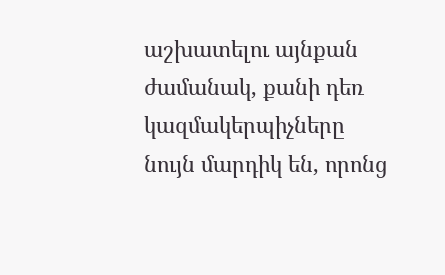աշխատելու այնքան ժամանակ, քանի դեռ կազմակերպիչները նույն մարդիկ են, որոնց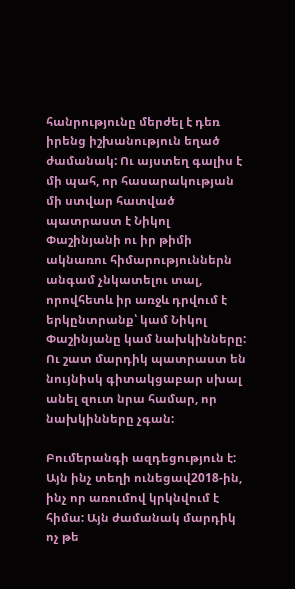հանրությունը մերժել է դեռ իրենց իշխանություն եղած ժամանակ: Ու այստեղ գալիս է մի պահ, որ հասարակության մի ստվար հատված պատրաստ է Նիկոլ Փաշինյանի ու իր թիմի ակնառու հիմարություններն անգամ չնկատելու տալ, որովհետև իր առջև դրվում է երկընտրանք՝ կամ Նիկոլ Փաշինյանը կամ նախկինները: Ու շատ մարդիկ պատրաստ են նույնիսկ գիտակցաբար սխալ անել զուտ նրա համար, որ նախկինները չգան:

Բումերանգի ազդեցություն է: Այն ինչ տեղի ունեցավ2018-ին, ինչ որ առումով կրկնվում է հիմա: Այն ժամանակ մարդիկ ոչ թե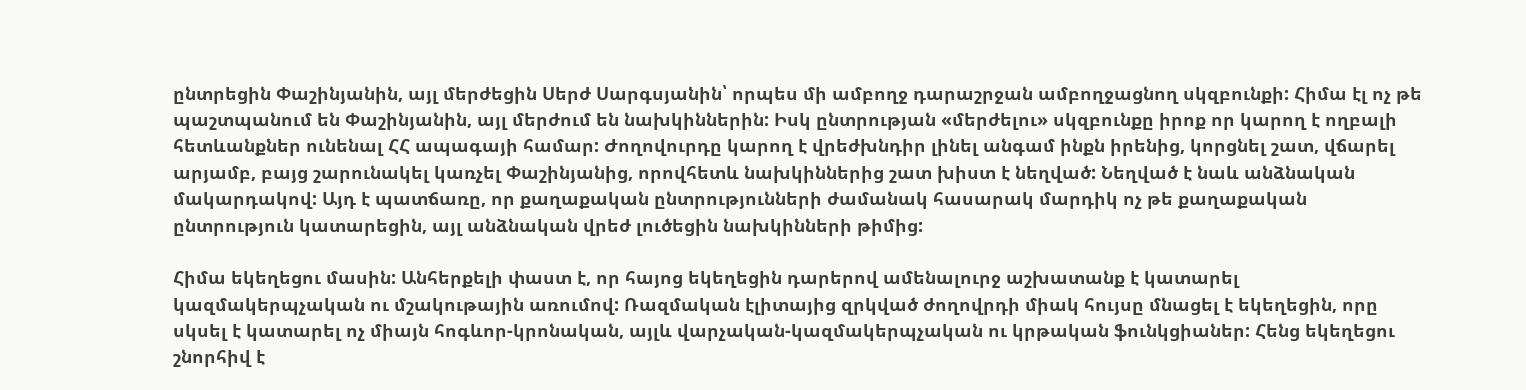ընտրեցին Փաշինյանին, այլ մերժեցին Սերժ Սարգսյանին՝ որպես մի ամբողջ դարաշրջան ամբողջացնող սկզբունքի: Հիմա էլ ոչ թե պաշտպանում են Փաշինյանին, այլ մերժում են նախկիններին: Իսկ ընտրության «մերժելու» սկզբունքը իրոք որ կարող է ողբալի հետևանքներ ունենալ ՀՀ ապագայի համար: Ժողովուրդը կարող է վրեժխնդիր լինել անգամ ինքն իրենից, կորցնել շատ, վճարել արյամբ, բայց շարունակել կառչել Փաշինյանից, որովհետև նախկիններից շատ խիստ է նեղված: Նեղված է նաև անձնական մակարդակով: Այդ է պատճառը, որ քաղաքական ընտրությունների ժամանակ հասարակ մարդիկ ոչ թե քաղաքական ընտրություն կատարեցին, այլ անձնական վրեժ լուծեցին նախկինների թիմից:

Հիմա եկեղեցու մասին: Անհերքելի փաստ է, որ հայոց եկեղեցին դարերով ամենալուրջ աշխատանք է կատարել կազմակերպչական ու մշակութային առումով: Ռազմական էլիտայից զրկված ժողովրդի միակ հույսը մնացել է եկեղեցին, որը սկսել է կատարել ոչ միայն հոգևոր-կրոնական, այլև վարչական-կազմակերպչական ու կրթական ֆունկցիաներ: Հենց եկեղեցու շնորհիվ է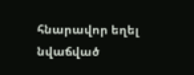հնարավոր եղել նվաճված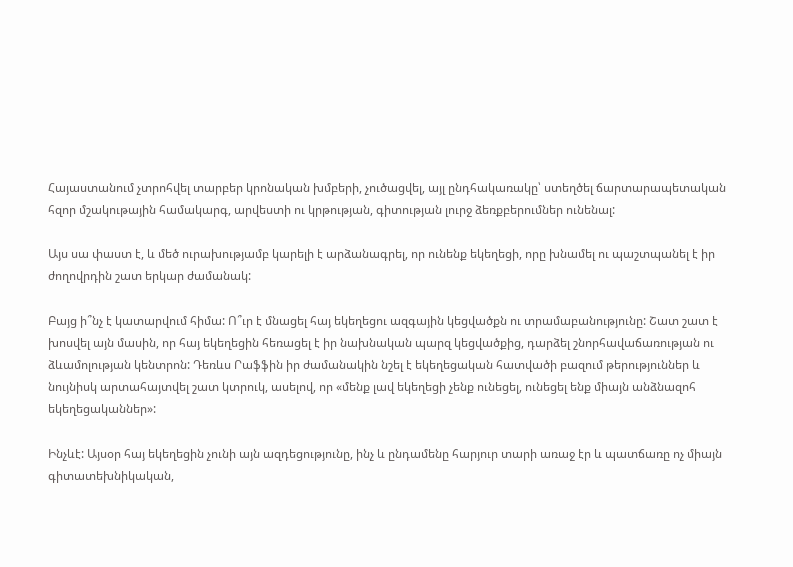Հայաստանում չտրոհվել տարբեր կրոնական խմբերի, չուծացվել, այլ ընդհակառակը՝ ստեղծել ճարտարապետական հզոր մշակութային համակարգ, արվեստի ու կրթության, գիտության լուրջ ձեռքբերումներ ունենալ:

Այս սա փաստ է, և մեծ ուրախությամբ կարելի է արձանագրել, որ ունենք եկեղեցի, որը խնամել ու պաշտպանել է իր ժողովրդին շատ երկար ժամանակ:

Բայց ի՞նչ է կատարվում հիմա: Ո՞ւր է մնացել հայ եկեղեցու ազգային կեցվածքն ու տրամաբանությունը: Շատ շատ է խոսվել այն մասին, որ հայ եկեղեցին հեռացել է իր նախնական պարզ կեցվածքից, դարձել շնորհավաճառության ու ձևամոլության կենտրոն: Դեռևս Րաֆֆին իր ժամանակին նշել է եկեղեցական հատվածի բազում թերություններ և նույնիսկ արտահայտվել շատ կտրուկ, ասելով, որ «մենք լավ եկեղեցի չենք ունեցել, ունեցել ենք միայն անձնազոհ եկեղեցականներ»:

Ինչևէ: Այսօր հայ եկեղեցին չունի այն ազդեցությունը, ինչ և ընդամենը հարյուր տարի առաջ էր և պատճառը ոչ միայն գիտատեխնիկական,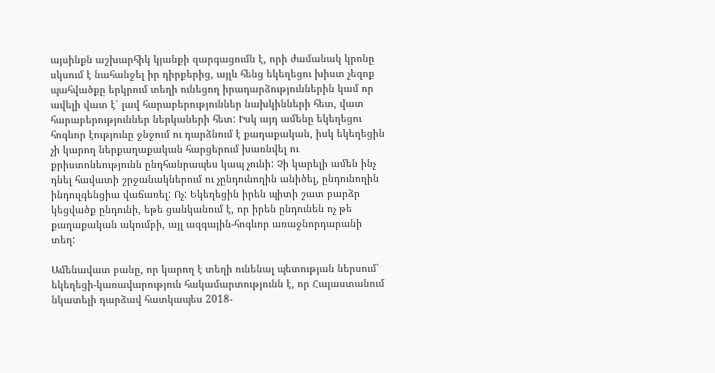այսինքն աշխարհիկ կյանքի զարգացումն է, որի ժամանակ կրոնը սկսում է նահանջել իր դիրքերից, այլև հենց եկեղեցու խիստ չեզոք պահվածքը երկրում տեղի ունեցող իրադարձություններին կամ որ ավելի վատ է՝ լավ հարաբերություններ նախկինների հետ, վատ հարաբերություններ ներկաների հետ: Իսկ այդ ամենը եկեղեցու հոգևոր էությունը ջնջում ու դարձնում է քաղաքական, իսկ եկեղեցին չի կարող ներքաղաքական հարցերում խառնվել ու քրիստոնեությունն ընդհանրապես կապ չունի: Չի կարելի ամեն ինչ դնել հավատի շրջանակներում ու չընդունողին անիծել, ընդունողին ինդուլգենցիա վաճառել: Ոչ: Եկեղեցին իրեն պիտի շատ բարձր կեցվածք ընդունի, եթե ցանկանում է, որ իրեն ընդունեն ոչ թե քաղաքական ակումբի, այլ ազգային-հոգևոր առաջնորդարանի տեղ:

Ամենավատ բանը, որ կարող է տեղի ունենալ պետության ներսում՝ եկեղեցի-կառավարություն հակամարտությունն է, որ Հայաստանում նկատելի դարձավ հատկապես 2018-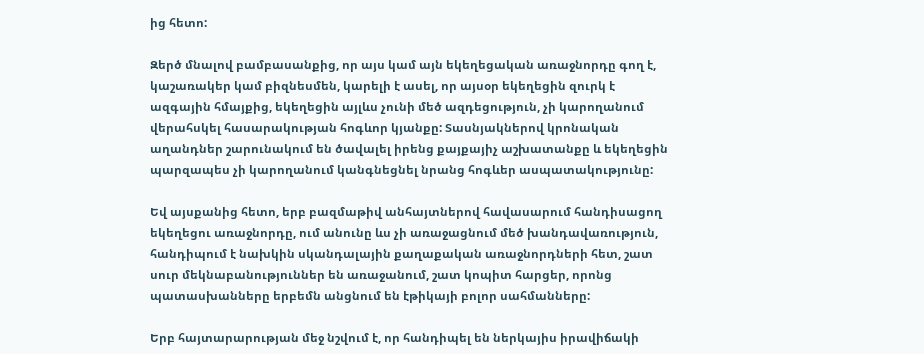ից հետո:

Զերծ մնալով բամբասանքից, որ այս կամ այն եկեղեցական առաջնորդը գող է, կաշառակեր կամ բիզնեսմեն, կարելի է ասել, որ այսօր եկեղեցին զուրկ է ազգային հմայքից, եկեղեցին այլևս չունի մեծ ազդեցություն, չի կարողանում վերահսկել հասարակության հոգևոր կյանքը: Տասնյակներով կրոնական աղանդներ շարունակում են ծավալել իրենց քայքայիչ աշխատանքը և եկեղեցին պարզապես չի կարողանում կանգնեցնել նրանց հոգևեր ասպատակությունը:

Եվ այսքանից հետո, երբ բազմաթիվ անհայտներով հավասարում հանդիսացող եկեղեցու առաջնորդը, ում անունը ևս չի առաջացնում մեծ խանդավառություն, հանդիպում է նախկին սկանդալային քաղաքական առաջնորդների հետ, շատ սուր մեկնաբանություններ են առաջանում, շատ կոպիտ հարցեր, որոնց պատասխանները երբեմն անցնում են էթիկայի բոլոր սահմանները:

Երբ հայտարարության մեջ նշվում է, որ հանդիպել են ներկայիս իրավիճակի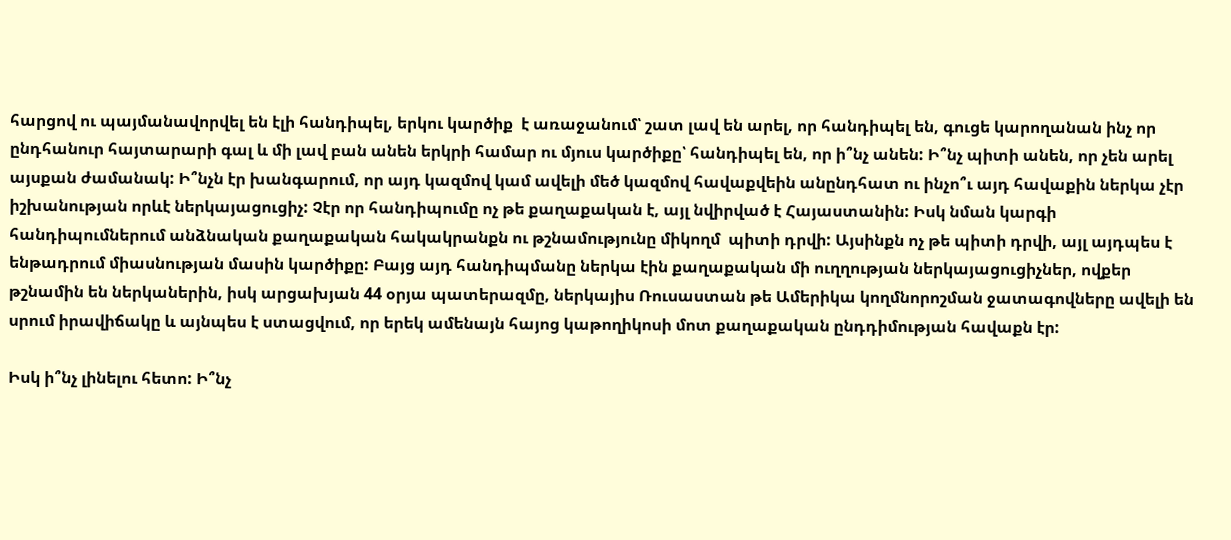հարցով ու պայմանավորվել են էլի հանդիպել, երկու կարծիք  է առաջանում՝ շատ լավ են արել, որ հանդիպել են, գուցե կարողանան ինչ որ ընդհանուր հայտարարի գալ և մի լավ բան անեն երկրի համար ու մյուս կարծիքը՝ հանդիպել են, որ ի՞նչ անեն: Ի՞նչ պիտի անեն, որ չեն արել այսքան ժամանակ: Ի՞նչն էր խանգարում, որ այդ կազմով կամ ավելի մեծ կազմով հավաքվեին անընդհատ ու ինչո՞ւ այդ հավաքին ներկա չէր իշխանության որևէ ներկայացուցիչ: Չէր որ հանդիպումը ոչ թե քաղաքական է, այլ նվիրված է Հայաստանին: Իսկ նման կարգի հանդիպումներում անձնական քաղաքական հակակրանքն ու թշնամությունը միկողմ  պիտի դրվի: Այսինքն ոչ թե պիտի դրվի, այլ այդպես է ենթադրում միասնության մասին կարծիքը: Բայց այդ հանդիպմանը ներկա էին քաղաքական մի ուղղության ներկայացուցիչներ, ովքեր թշնամին են ներկաներին, իսկ արցախյան 44 օրյա պատերազմը, ներկայիս Ռուսաստան թե Ամերիկա կողմնորոշման ջատագովները ավելի են սրում իրավիճակը և այնպես է ստացվում, որ երեկ ամենայն հայոց կաթողիկոսի մոտ քաղաքական ընդդիմության հավաքն էր:

Իսկ ի՞նչ լինելու հետո: Ի՞նչ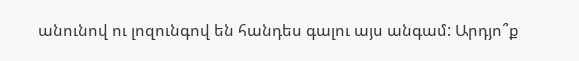անունով ու լոզունգով են հանդես գալու այս անգամ: Արդյո՞ք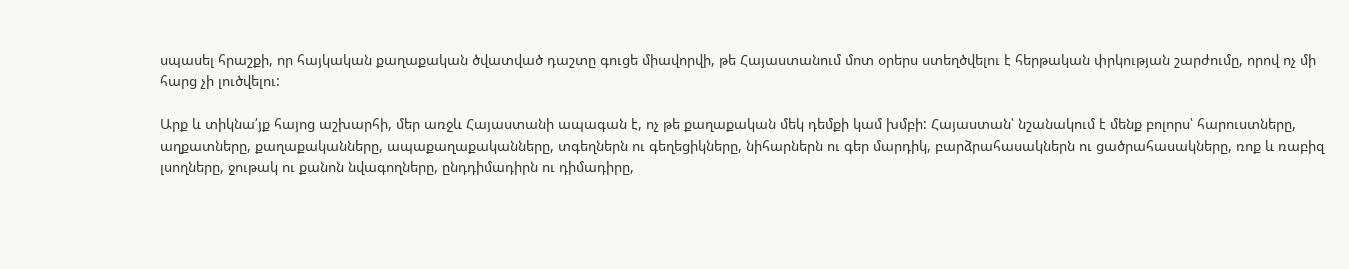սպասել հրաշքի, որ հայկական քաղաքական ծվատված դաշտը գուցե միավորվի, թե Հայաստանում մոտ օրերս ստեղծվելու է հերթական փրկության շարժումը, որով ոչ մի հարց չի լուծվելու:

Արք և տիկնա՛յք հայոց աշխարհի, մեր առջև Հայաստանի ապագան է, ոչ թե քաղաքական մեկ դեմքի կամ խմբի: Հայաստան՝ նշանակում է մենք բոլորս՝ հարուստները, աղքատները, քաղաքականները, ապաքաղաքականները, տգեղներն ու գեղեցիկները, նիհարներն ու գեր մարդիկ, բարձրահասակներն ու ցածրահասակները, ռոք և ռաբիզ լսողները, ջութակ ու քանոն նվագողները, ընդդիմադիրն ու դիմադիրը,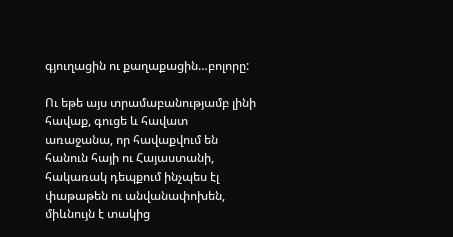գյուղացին ու քաղաքացին…բոլորը:

Ու եթե այս տրամաբանությամբ լինի հավաք, գուցե և հավատ առաջանա, որ հավաքվում են հանուն հայի ու Հայաստանի, հակառակ դեպքում ինչպես էլ փաթաթեն ու անվանափոխեն, միևնույն է տակից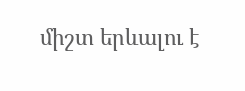միշտ երևալու է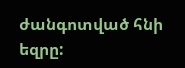ժանգոտված հնի եզրը: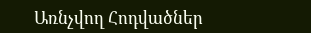Առնչվող Հոդվածներ